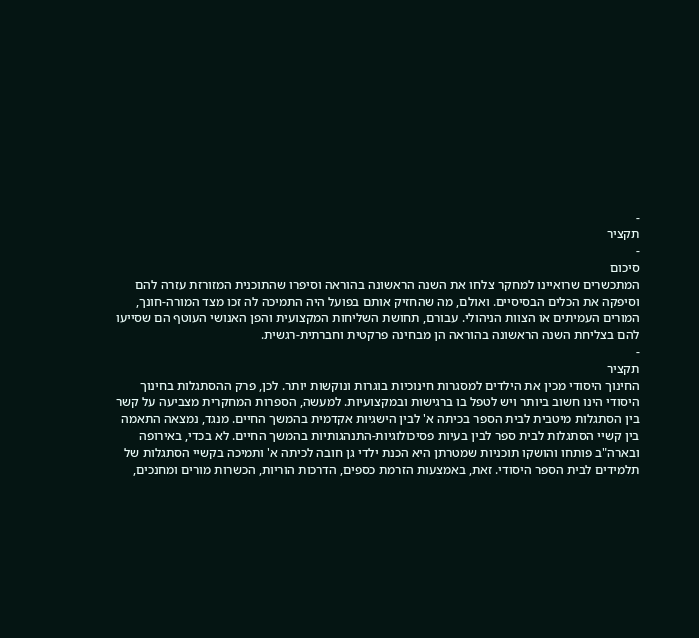-
תקציר
-
סיכום
המתכשרים שרואיינו למחקר צלחו את השנה הראשונה בהוראה וסיפרו שהתוכנית המזורזת עזרה להם וסיפקה את הכלים הבסיסיים. ואולם, מה שהחזיק אותם בפועל היה התמיכה לה זכו מצד המורה-חונך, המורים העמיתים או הצוות הניהולי. עבורם, תחושת השליחות המקצועית והפן האנושי העוטף הם שסייעו להם בצליחת השנה הראשונה בהוראה הן מבחינה פרקטית וחברתית-רגשית.
-
תקציר
החינוך היסודי מכין את הילדים למסגרות חינוכיות בוגרות ונוקשות יותר. לכן, פרק ההסתגלות בחינוך היסודי הינו חשוב ביותר ויש לטפל בו ברגישות ובמקצועיות. למעשה, הספרות המחקרית מצביעה על קשר בין הסתגלות מיטבית לבית הספר בכיתה א' לבין הישגיות אקדמית בהמשך החיים. מנגד, נמצאה התאמה בין קשיי הסתגלות לבית ספר לבין בעיות פסיכולוגיות-התנהגותיות בהמשך החיים. לא בכדי, באירופה ובארה"ב פותחו והושקו תוכניות שמטרתן היא הכנת ילדי גן חובה לכיתה א' ותמיכה בקשיי הסתגלות של תלמידים לבית הספר היסודי. זאת, באמצעות הזרמת כספים, הדרכות הוריות, הכשרות מורים ומחנכים,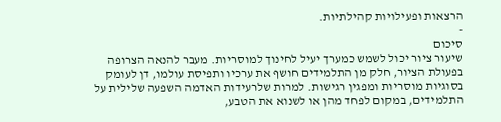הרצאות ופעילויות קהילתיות.
-
סיכום
שיעור ציור יכול לשמש כמערך יעיל לחינוך למוסריות. מעבר להנאה הצרופה בפעולת הציור, חלק מן התלמידים חושף את ערכיו ותפיסת עולמו, דן לעומק בסוגיות מוסריות ומפגין רגישות. למרות שלרעידות האדמה השפעה שלילית על התלמידים, במקום לפחד מהן או לשנוא את הטבע,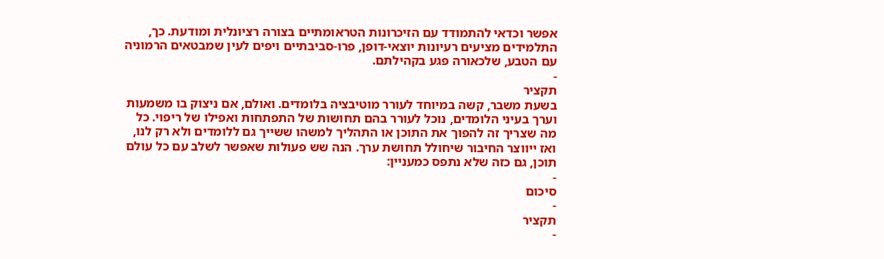אפשר וכדאי להתמודד עם הזיכרונות הטראומתיים בצורה רציונלית ומודעת. כך, התלמידים מציעים רעיונות יוצאי-דופן, פרו-סביבתיים ויפים לעין שמבטאים הרמוניה עם הטבע, שלכאורה פגע בקהילתם.
-
תקציר
בשעת משבר, קשה במיוחד לעורר מוטיבציה בלומדים. ואולם, אם ניצוק בו משמעות וערך בעיני הלומדים, נוכל לעורר בהם תחושות של התפתחות ואפילו של ריפוי. כל מה שצריך זה להפוך את התוכן או התהליך למשהו ששייך גם ללומדים ולא רק לנו, ואז ייווצר החיבור שיחולל תחושת ערך. הנה שש פעולות שאפשר לשלב עם כל עולם תוכן, גם כזה שלא נתפס כמעניין:
-
סיכום
-
תקציר
-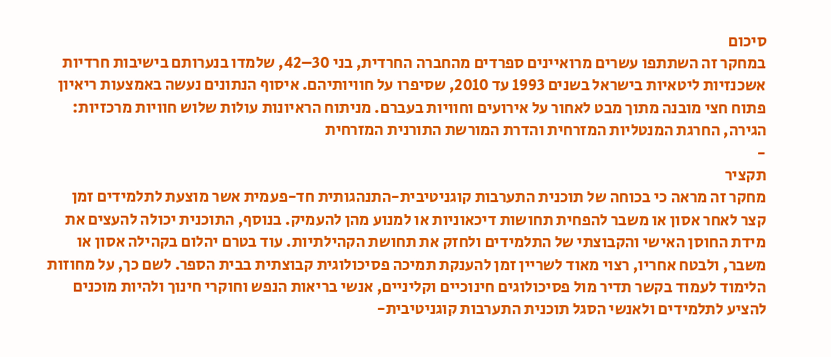סיכום
במחקר זה השתתפו עשרים מרואיינים ספרדים מהחברה החרדית, בני 30–42, שלמדו בנערותם בישיבות חרדיות אשכנזיות ליטאיות בישראל בשנים 1993 עד 2010, שסיפרו על חוויותיהם. איסוף הנתונים נעשה באמצעות ריאיון פתוח חצי מובנה מתוך מבט לאחור על אירועים וחוויות בעברם. מניתוח הראיונות עולות שלוש חוויות מרכזיות: הגירה, החרגת המנטליות המזרחית והדרת המורשת התורנית המזרחית
-
תקציר
מחקר זה מראה כי בכוחה של תוכנית התערבות קוגניטיבית-התנהגותית חד-פעמית אשר מוצעת לתלמידים זמן קצר לאחר אסון או משבר להפחית תחושות דיכאוניות או למנוע מהן להעמיק. בנוסף, התוכנית יכולה להעצים את מידת החוסן האישי והקבוצתי של התלמידים ולחזק את תחושת הקהילתיות. עוד בטרם יהלום בקהילה אסון או משבר, ולבטח אחריו, רצוי מאוד לשריין זמן להענקת תמיכה פסיכולוגית קבוצתית בבית הספר. לשם כך, על מחוזות הלימוד לעמוד בקשר תדיר מול פסיכולוגים חינוכיים וקליניים, אנשי בריאות הנפש וחוקרי חינוך ולהיות מוכנים להציע לתלמידים ולאנשי הסגל תוכנית התערבות קוגניטיבית-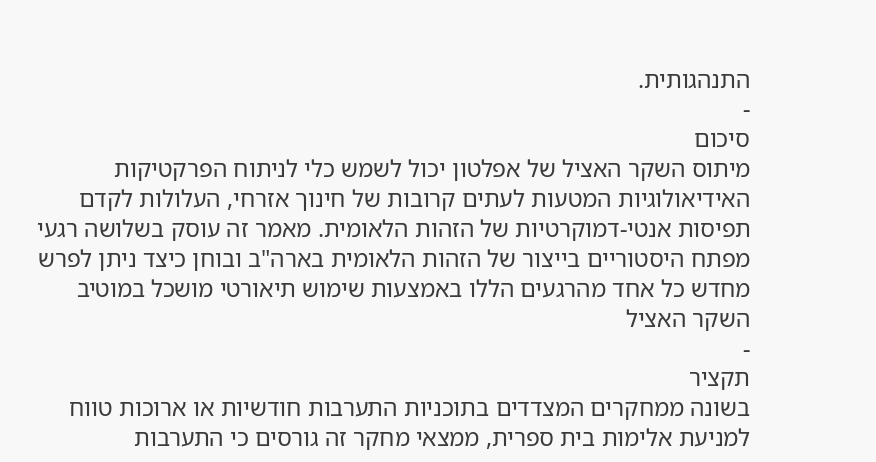התנהגותית.
-
סיכום
מיתוס השקר האציל של אפלטון יכול לשמש כלי לניתוח הפרקטיקות האידיאולוגיות המטעות לעתים קרובות של חינוך אזרחי, העלולות לקדם תפיסות אנטי-דמוקרטיות של הזהות הלאומית. מאמר זה עוסק בשלושה רגעי מפתח היסטוריים בייצור של הזהות הלאומית בארה"ב ובוחן כיצד ניתן לפרש מחדש כל אחד מהרגעים הללו באמצעות שימוש תיאורטי מושכל במוטיב השקר האציל
-
תקציר
בשונה ממחקרים המצדדים בתוכניות התערבות חודשיות או ארוכות טווח למניעת אלימות בית ספרית, ממצאי מחקר זה גורסים כי התערבות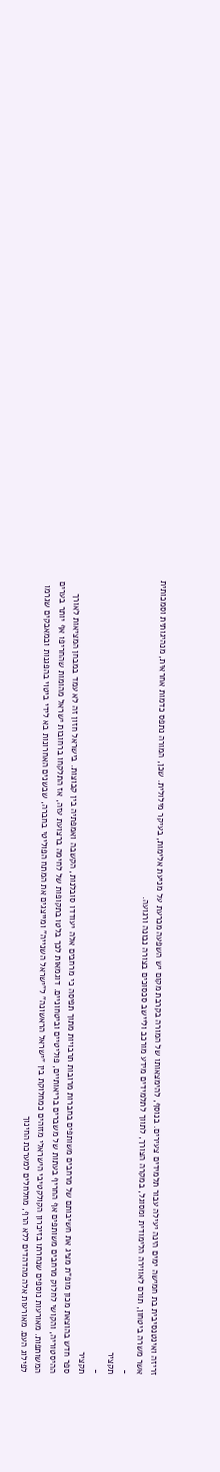זריזה ואינטנסיבית בת חמישה ימים הינה יעילה עבור תלמידים צעירים. בנוסף, להימצאותו של המורה בקרבת מקום יש השפעה מכרעת על מניעת אלימות, בעיקר מילולית. שכן, המורה נתפס כדמות אחראית, מנהיגותית וסמכותית אשר משרה ביטחון, תורם לאווירה הלימודית ומסוגל, במקרה הצורך, לתווך לתלמידים מידע מורכב וליישב סכסוכים בצורה נבונה ורגועה.
-
תקציר
-
תקציר
ספר חדש בהוצאת מכון מופ"ת מציג את חשיבותם של מרחבים משותפים בחברות מרובות תרבויות מתוך תפיסה כי מרחבים אלה יעודדו סובלנות, הקשבה ואמפתיה בין קבוצות. בישראל חזון זה לא עמד במבחן המציאות לאורך ההיסטוריה, והקושי לחלוק מרחבים משותפים אף החריף בעתות של משברים בריאותיים, פוליטיים וביטחוניים. דוגמאות לכך בלטו בתקופות של לחימה ברצועת עזה, אז התלקחו ברחובות ישראל מהומות שהחריפו אף יותר בערים המשותפות. מאורעות נוספים שנחרתו בזיכרון הקולקטיבי הישראלי מזוהים כמחלוקת בין "ישראל הראשונה" ל"ישראל השנייה" ומייצגים את המתח הפוליטי בחברה, שבשנים האחרונות בא לידי ביטוי בהפגנות ובמאבקים שגרמו לפילוג העם. מאורעות אלה מהדהדים ללא הרף, מחלחלים למערכת החינוך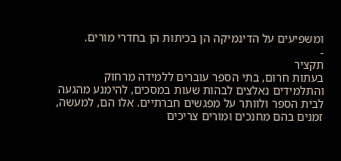ומשפיעים על הדינמיקה הן בכיתות הן בחדרי מורים.
-
תקציר
בעתות חרום, בתי הספר עוברים ללמידה מרחוק והתלמידים נאלצים לבהות שעות במסכים, להימנע מהגעה לבית הספר ולוותר על מפגשים חברתיים. אלו הם, למעשה, זמנים בהם מחנכים ומורים צריכים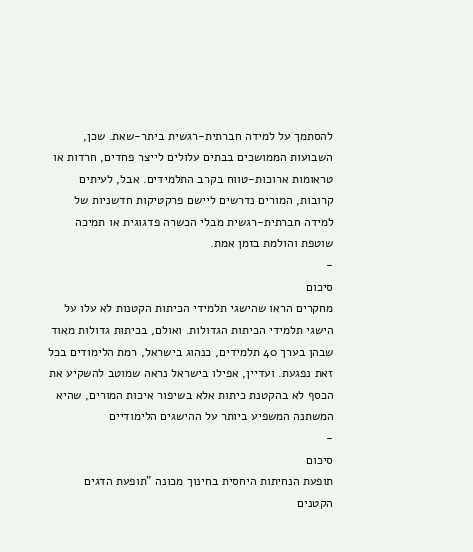להסתמך על למידה חברתית-רגשית ביתר-שאת. שכן, השבועות הממושכים בבתים עלולים לייצר פחדים, חרדות או טראומות ארוכות-טווח בקרב התלמידים. אבל, לעיתים קרובות, המורים נדרשים ליישם פרקטיקות חדשניות של למידה חברתית-רגשית מבלי הכשרה פדגוגית או תמיכה שוטפת והולמת בזמן אמת.
-
סיכום
מחקרים הראו שהישגי תלמידי הכיתות הקטנות לא עלו על הישגי תלמידי הכיתות הגדולות. ואולם, בכיתות גדולות מאוד שבהן בערך 40 תלמידים, כנהוג בישראל, רמת הלימודים בכל זאת נפגעת. ועדיין, אפילו בישראל נראה שמוטב להשקיע את הכסף לא בהקטנת כיתות אלא בשיפור איכות המורים, שהיא המשתנה המשפיע ביותר על ההישגים הלימודיים
-
סיכום
תופעת הנחיתות היחסית בחינוך מכונה "תופעת הדגים הקטנים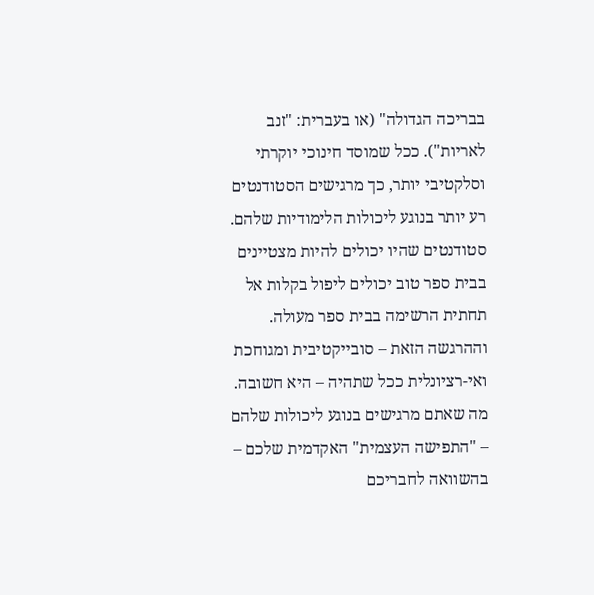בבריכה הגדולה" (או בעברית: "זנב לאריות"). ככל שמוסד חינוכי יוקרתי וסלקטיבי יותר, כך מרגישים הסטודנטים רע יותר בנוגע ליכולות הלימודיות שלהם. סטודנטים שהיו יכולים להיות מצטיינים בבית ספר טוב יכולים ליפול בקלות אל תחתית הרשימה בבית ספר מעולה. וההרגשה הזאת – סובייקטיבית ומגוחכת ואי-רציונלית ככל שתהיה – היא חשובה. מה שאתם מרגישים בנוגע ליכולות שלהם – "התפישה העצמית" האקדמית שלכם – בהשוואה לחבריכם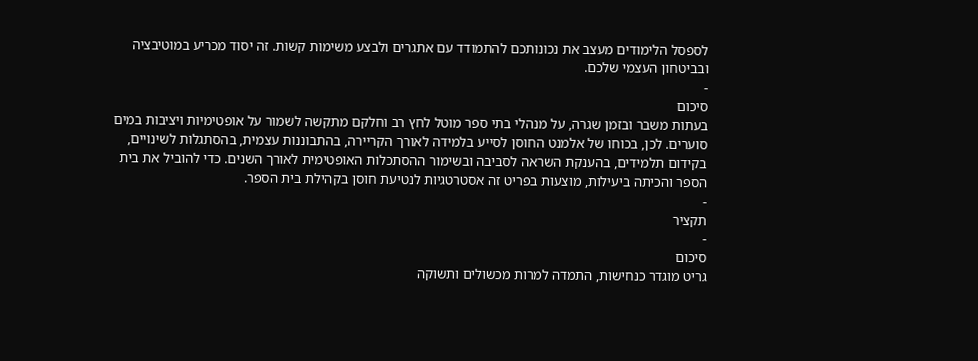לספסל הלימודים מעצב את נכונותכם להתמודד עם אתגרים ולבצע משימות קשות. זה יסוד מכריע במוטיבציה ובביטחון העצמי שלכם.
-
סיכום
בעתות משבר ובזמן שגרה, על מנהלי בתי ספר מוטל לחץ רב וחלקם מתקשה לשמור על אופטימיות ויציבות במים סוערים. לכן, בכוחו של אלמנט החוסן לסייע בלמידה לאורך הקריירה, בהתבוננות עצמית, בהסתגלות לשינויים, בקידום תלמידים, בהענקת השראה לסביבה ובשימור ההסתכלות האופטימית לאורך השנים. כדי להוביל את בית הספר והכיתה ביעילות, מוצעות בפריט זה אסטרטגיות לנטיעת חוסן בקהילת בית הספר.
-
תקציר
-
סיכום
גריט מוגדר כנחישות, התמדה למרות מכשולים ותשוקה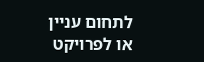לתחום עניין או לפרויקט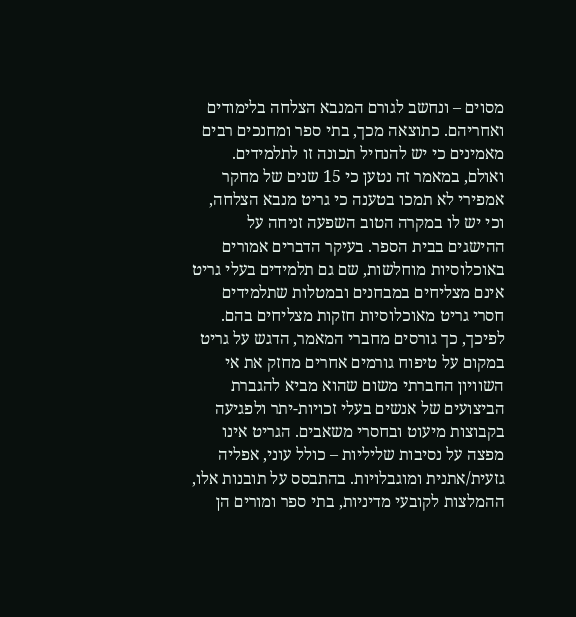מסוים – ונחשב לגורם המנבא הצלחה בלימודים ואחריהם. כתוצאה מכך, בתי ספר ומחנכים רבים מאמינים כי יש להנחיל תכונה זו לתלמידים. ואולם, במאמר זה נטען כי 15 שנים של מחקר אמפירי לא תמכו בטענה כי גריט מנבא הצלחה, וכי יש לו במקרה הטוב השפעה זניחה על ההישגים בבית הספר. בעיקר הדברים אמורים באוכלוסיות מוחלשות, שם גם תלמידים בעלי גריט אינם מצליחים במבחנים ובמטלות שתלמידים חסרי גריט מאוכלוסיות חזקות מצליחים בהם. לפיכך, כך גורסים מחברי המאמר, הדגש על גריט במקום על טיפוח גורמים אחרים מחזק את אי השוויון החברתי משום שהוא מביא להגברת הביצועים של אנשים בעלי זכויות-יתר ולפגיעה בקבוצות מיעוט ובחסרי משאבים. הגריט אינו מפצה על נסיבות שליליות – כולל עוני, אפליה גזעית/אתנית ומוגבלויות. בהתבסס על תובנות אלו, ההמלצות לקובעי מדיניות, בתי ספר ומורים הן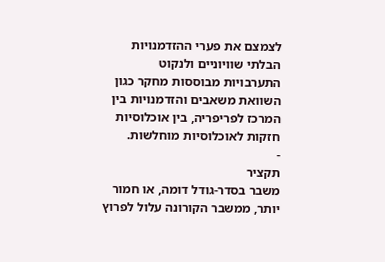לצמצם את פערי ההזדמנויות הבלתי שוויוניים ולנקוט התערבויות מבוססות מחקר כגון השוואת משאבים והזדמנויות בין המרכז לפריפריה, בין אוכלוסיות חזקות לאוכלוסיות מוחלשות.
-
תקציר
משבר בסדר-גודל דומה, או חמור יותר, ממשבר הקורונה עלול לפרוץ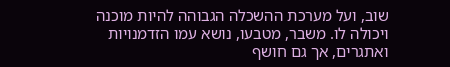שוב, ועל מערכת ההשכלה הגבוהה להיות מוכנה ויכולה לו. משבר, מטבעו, נושא עמו הזדמנויות ואתגרים, אך גם חושף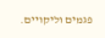פגמים וליקויים.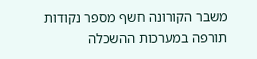משבר הקורונה חשף מספר נקודות תורפה במערכות ההשכלה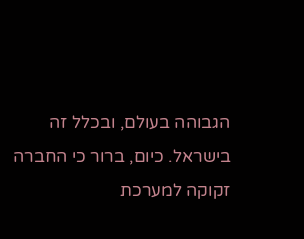הגבוהה בעולם, ובכלל זה בישראל. כיום, ברור כי החברה זקוקה למערכת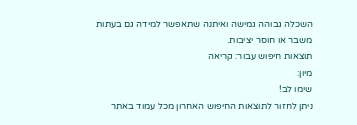השכלה גבוהה גמישה ואיתנה שתאפשר למידה גם בעתות משבר או חוסר יציבות.
תוצאות חיפוש עבור: קריאה
מיון:
שימו לב!
ניתן לחזור לתוצאות החיפוש האחרון מכל עמוד באתר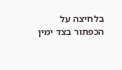בלחיצה על
הכפתור בצד ימין